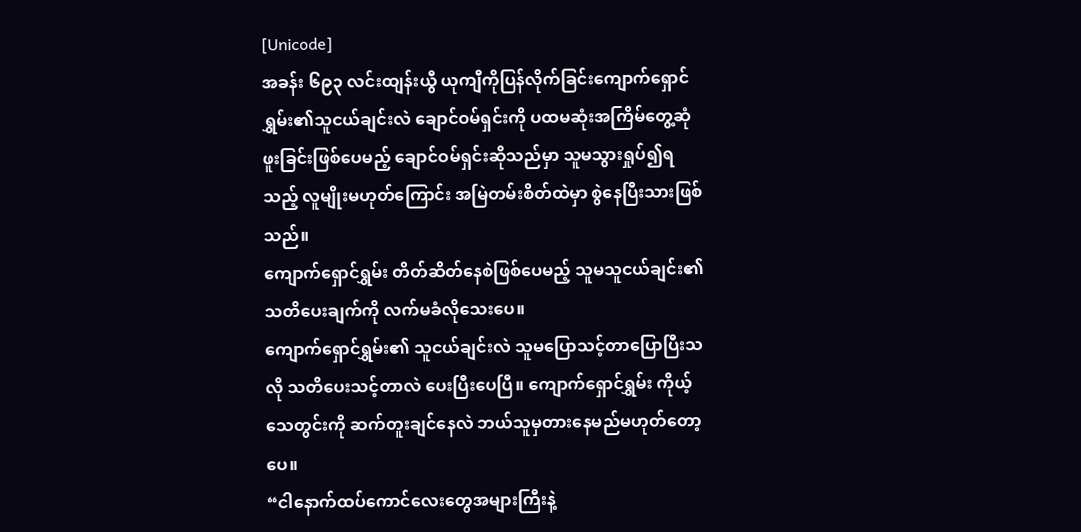[Unicode]
အခန်း ၆၉၃ လင်းထျန်းယွီ ယုကျီကိုပြန်လိုက်ခြင်းကျောက်ရှောင်ရွှမ်း၏သူငယ်ချင်းလဲ ချောင်ဝမ်ရှင်းကို ပထမဆုံးအကြိမ်တွေ့ဆုံဖူးခြင်းဖြစ်ပေမည့် ချောင်ဝမ်ရှင်းဆိုသည်မှာ သူမသွားရှုပ်၍ရသည့် လူမျိုးမဟုတ်ကြောင်း အမြဲတမ်းစိတ်ထဲမှာ စွဲနေပြီးသားဖြစ်သည်။
ကျောက်ရှောင်ရွှမ်း တိတ်ဆိတ်နေစဲဖြစ်ပေမည့် သူမသူငယ်ချင်း၏သတိပေးချက်ကို လက်မခံလိုသေးပေ။
ကျောက်ရှောင်ရွှမ်း၏ သူငယ်ချင်းလဲ သူမပြောသင့်တာပြောပြီးသလို သတိပေးသင့်တာလဲ ပေးပြီးပေပြီ။ ကျောက်ရှောင်ရွှမ်း ကိုယ့်သေတွင်းကို ဆက်တူးချင်နေလဲ ဘယ်သူမှတားနေမည်မဟုတ်တော့ပေ။
“ငါနောက်ထပ်ကောင်လေးတွေအများကြီးနဲ့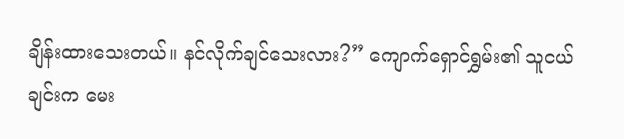ချိန်းထားသေးတယ်။ နင်လိုက်ချင်သေးလား?” ကျောက်ရှောင်ရွှမ်း၏ သူငယ်ချင်းက မေး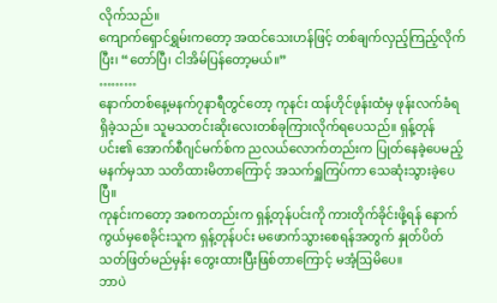လိုက်သည်။
ကျောက်ရှောင်ရွှမ်းကတော့ အထင်သေးဟန်ဖြင့် တစ်ချက်လှည့်ကြည့်လိုက်ပြီး၊ “တော်ပြီ၊ ငါအိမ်ပြန်တော့မယ်။”
………
နောက်တစ်နေ့မနက်၇နာရီတွင်တော့ ကုနင်း ထန်ဟိုင်ဖုန်းထံမှ ဖုန်းလက်ခံရရှိခဲ့သည်။ သူမသတင်းဆိုးလေးတစ်ခုကြားလိုက်ရပေသည်။ ရှန့်တုန်ပင်း၏ အောက်စီဂျင်မက်စ်က ညလယ်လောက်တည်းက ပြုတ်နေခဲ့ပေမည့် မနက်မှသာ သတိထားမိတာကြောင့် အသက်ရှူကြပ်ကာ သေဆုံးသွားခဲ့ပေပြီ။
ကုနင်းကတော့ အစကတည်းက ရှန့်တုန်ပင်းကို ကားတိုက်ခိုင်းဖို့ရန် နောက်ကွယ်မှစေခိုင်းသူက ရှန့်တုန်ပင်း မဖောက်သွားစေရန်အတွက် နှုတ်ပိတ်သတ်ဖြတ်မည်မှန်း တွေးထားပြီးဖြစ်တာကြောင့် မအံ့ဩမိပေ။
ဘာပဲ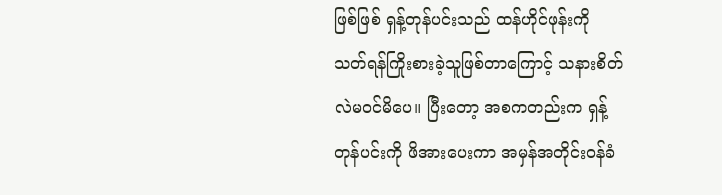ဖြစ်ဖြစ် ရှန့်တုန်ပင်းသည် ထန်ဟိုင်ဖုန်းကို သတ်ရန်ကြိုးစားခဲ့သူဖြစ်တာကြောင့် သနားစိတ်လဲမဝင်မိပေ။ ပြီးတော့ အစကတည်းက ရှန့်တုန်ပင်းကို ဖိအားပေးကာ အမှန်အတိုင်းဝန်ခံ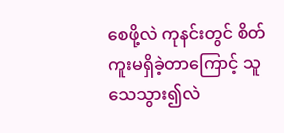စေဖို့လဲ ကုနင်းတွင် စိတ်ကူးမရှိခဲ့တာကြောင့် သူသေသွား၍လဲ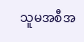သူမအစီအ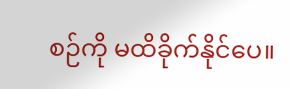စဉ်ကို မထိခိုက်နိုင်ပေ။